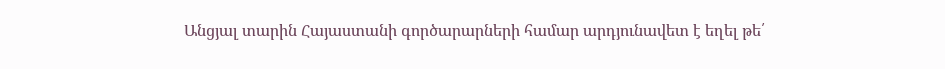Անցյալ տարին Հայաստանի գործարարների համար արդյունավետ է եղել թե՛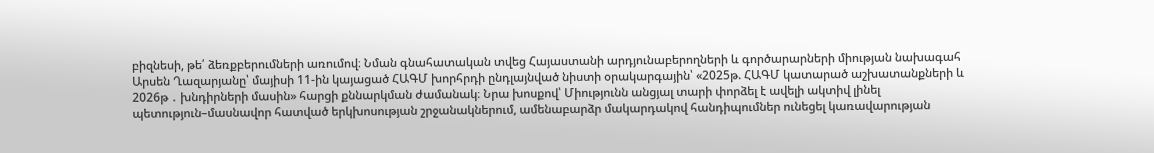բիզնեսի, թե՛ ձեռքբերումների առումով։ Նման գնահատական տվեց Հայաստանի արդյունաբերողների և գործարարների միության նախագահ Արսեն Ղազարյանը՝ մայիսի 11-ին կայացած ՀԱԳՄ խորհրդի ընդլայնված նիստի օրակարգային՝ «2025թ. ՀԱԳՄ կատարած աշխատանքների և 2026թ ․ խնդիրների մասին» հարցի քննարկման ժամանակ։ Նրա խոսքով՝ Միությունն անցյալ տարի փորձել է ավելի ակտիվ լինել պետություն–մասնավոր հատված երկխոսության շրջանակներում, ամենաբարձր մակարդակով հանդիպումներ ունեցել կառավարության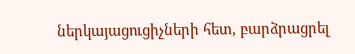ներկայացուցիչների հետ, բարձրացրել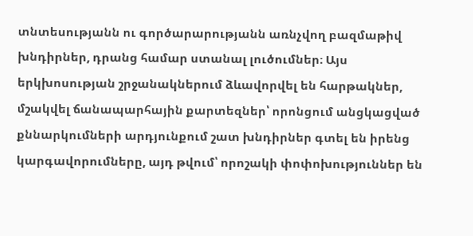տնտեսությանն ու գործարարությանն առնչվող բազմաթիվ խնդիրներ, դրանց համար ստանալ լուծումներ։ Այս երկխոսության շրջանակներում ձևավորվել են հարթակներ, մշակվել ճանապարհային քարտեզներ՝ որոնցում անցկացված քննարկումների արդյունքում շատ խնդիրներ գտել են իրենց կարգավորումները, այդ թվում՝ որոշակի փոփոխություններ են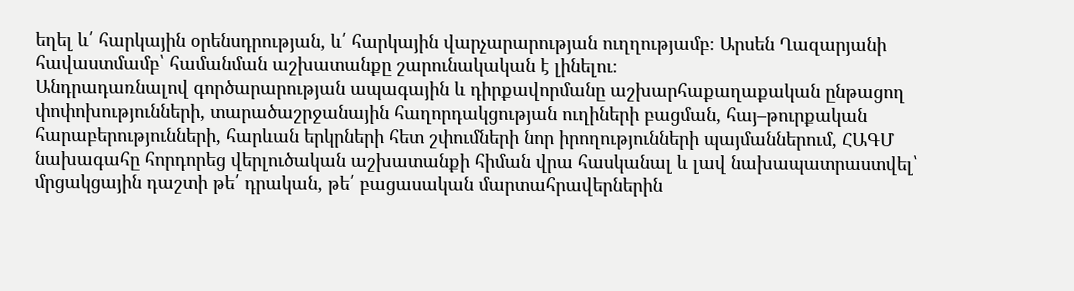եղել և՛ հարկային օրենսդրության, և՛ հարկային վարչարարության ուղղությամբ։ Արսեն Ղազարյանի հավաստմամբ՝ համանման աշխատանքը շարունակական է լինելու։
Անդրադառնալով գործարարության ապագային և դիրքավորմանը աշխարհաքաղաքական ընթացող փոփոխությունների, տարածաշրջանային հաղորդակցության ուղիների բացման, հայ–թուրքական հարաբերությունների, հարևան երկրների հետ շփումների նոր իրողությունների պայմաններում, ՀԱԳՄ նախագահը հորդորեց վերլուծական աշխատանքի հիման վրա հասկանալ և լավ նախապատրաստվել՝ մրցակցային դաշտի թե՛ դրական, թե՛ բացասական մարտահրավերներին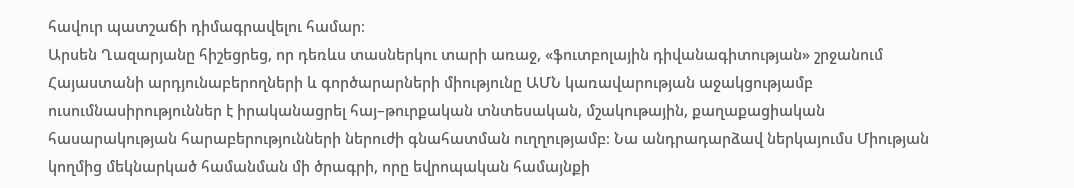հավուր պատշաճի դիմագրավելու համար։
Արսեն Ղազարյանը հիշեցրեց, որ դեռևս տասներկու տարի առաջ, «ֆուտբոլային դիվանագիտության» շրջանում Հայաստանի արդյունաբերողների և գործարարների միությունը ԱՄՆ կառավարության աջակցությամբ ուսումնասիրություններ է իրականացրել հայ–թուրքական տնտեսական, մշակութային, քաղաքացիական հասարակության հարաբերությունների ներուժի գնահատման ուղղությամբ։ Նա անդրադարձավ ներկայումս Միության կողմից մեկնարկած համանման մի ծրագրի, որը եվրոպական համայնքի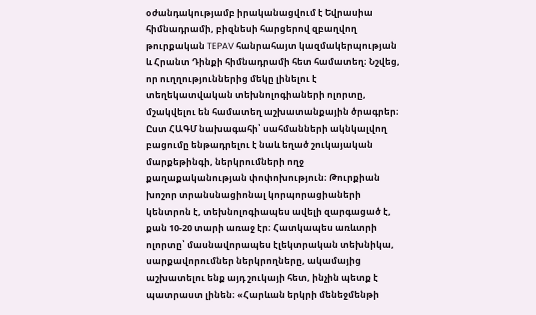օժանդակությամբ իրականացվում է Եվրասիա հիմնադրամի, բիզնեսի հարցերով զբաղվող թուրքական TEPAV հանրահայտ կազմակերպության և Հրանտ Դինքի հիմնադրամի հետ համատեղ։ Նշվեց, որ ուղղություններից մեկը լինելու է տեղեկատվական տեխնոլոգիաների ոլորտը, մշակվելու են համատեղ աշխատանքային ծրագրեր։
Ըստ ՀԱԳՄ նախագահի՝ սահմանների ակնկալվող բացումը ենթադրելու է նաև եղած շուկայական մարքեթինգի, ներկրումների ողջ քաղաքականության փոփոխություն։ Թուրքիան խոշոր տրանսնացիոնալ կորպորացիաների կենտրոն է, տեխնոլոգիապես ավելի զարգացած է, քան 10-20 տարի առաջ էր։ Հատկապես առևտրի ոլորտը՝ մասնավորապես էլեկտրական տեխնիկա, սարքավորումներ ներկրողները, ակամայից աշխատելու ենք այդ շուկայի հետ, ինչին պետք է պատրաստ լինեն։ «Հարևան երկրի մենեջմենթի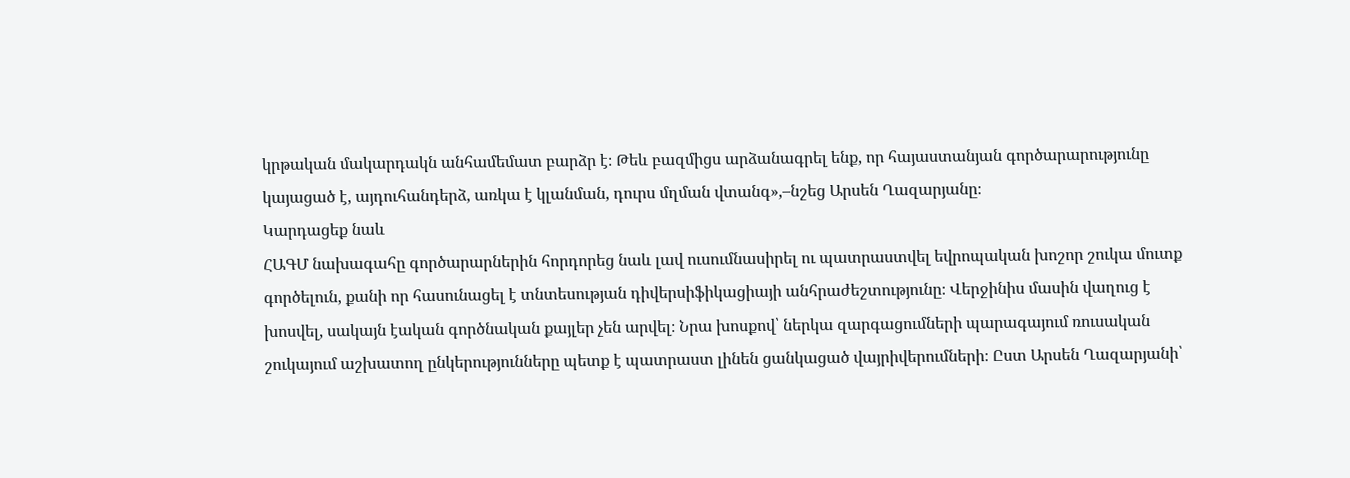կրթական մակարդակն անհամեմատ բարձր է։ Թեև բազմիցս արձանագրել ենք, որ հայաստանյան գործարարությունը կայացած է, այդուհանդերձ, առկա է կլանման, դուրս մղման վտանգ»,–նշեց Արսեն Ղազարյանը։
Կարդացեք նաև
ՀԱԳՄ նախագահը գործարարներին հորդորեց նաև լավ ուսումնասիրել ու պատրաստվել եվրոպական խոշոր շուկա մուտք գործելուն, քանի որ հասունացել է տնտեսության դիվերսիֆիկացիայի անհրաժեշտությունը։ Վերջինիս մասին վաղուց է խոսվել, սակայն էական գործնական քայլեր չեն արվել։ Նրա խոսքով՝ ներկա զարգացումների պարագայում ռուսական շուկայում աշխատող ընկերությունները պետք է պատրաստ լինեն ցանկացած վայրիվերումների։ Ըստ Արսեն Ղազարյանի՝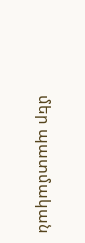մեր պատմական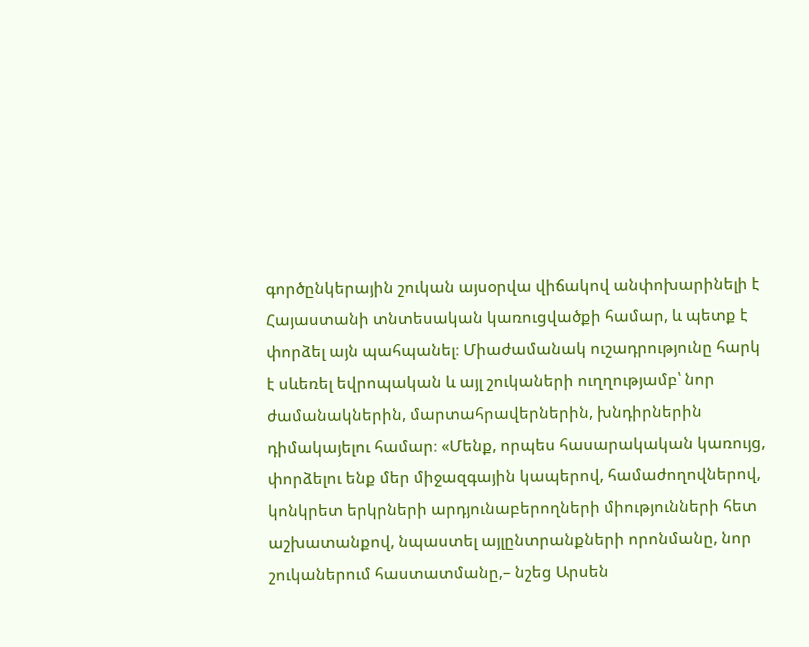գործընկերային շուկան այսօրվա վիճակով անփոխարինելի է Հայաստանի տնտեսական կառուցվածքի համար, և պետք է փորձել այն պահպանել։ Միաժամանակ ուշադրությունը հարկ է սևեռել եվրոպական և այլ շուկաների ուղղությամբ՝ նոր ժամանակներին, մարտահրավերներին, խնդիրներին դիմակայելու համար։ «Մենք, որպես հասարակական կառույց, փորձելու ենք մեր միջազգային կապերով, համաժողովներով, կոնկրետ երկրների արդյունաբերողների միությունների հետ աշխատանքով, նպաստել այլընտրանքների որոնմանը, նոր շուկաներում հաստատմանը,– նշեց Արսեն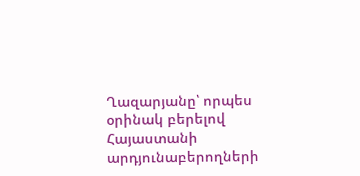Ղազարյանը՝ որպես օրինակ բերելով Հայաստանի արդյունաբերողների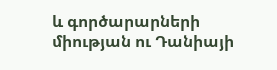և գործարարների միության ու Դանիայի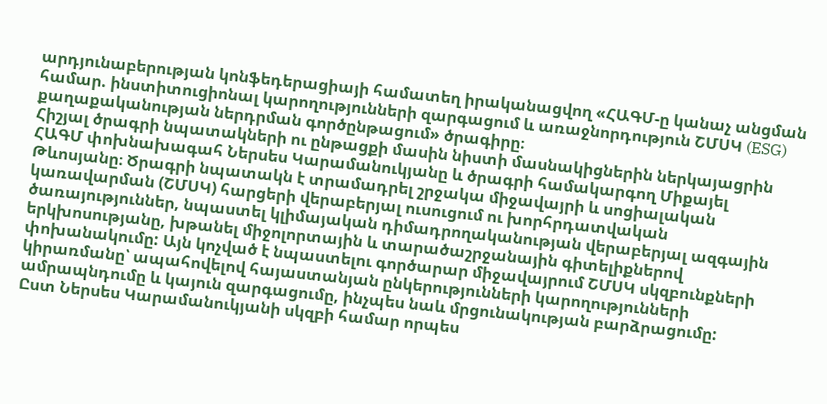արդյունաբերության կոնֆեդերացիայի համատեղ իրականացվող «ՀԱԳՄ-ը կանաչ անցման համար. ինստիտուցիոնալ կարողությունների զարգացում և առաջնորդություն ՇՄՍԿ (ESG) քաղաքականության ներդրման գործընթացում» ծրագիրը։
Հիշյալ ծրագրի նպատակների ու ընթացքի մասին նիստի մասնակիցներին ներկայացրին ՀԱԳՄ փոխնախագահ Ներսես Կարամանուկյանը և ծրագրի համակարգող Միքայել Թևոսյանը։ Ծրագրի նպատակն է տրամադրել շրջակա միջավայրի և սոցիալական կառավարման (ՇՄՍԿ) հարցերի վերաբերյալ ուսուցում ու խորհրդատվական ծառայություններ, նպաստել կլիմայական դիմադրողականության վերաբերյալ ազգային երկխոսությանը, խթանել միջոլորտային և տարածաշրջանային գիտելիքներով փոխանակումը: Այն կոչված է նպաստելու գործարար միջավայրում ՇՄՍԿ սկզբունքների կիրառմանը՝ ապահովելով հայաստանյան ընկերությունների կարողությունների ամրապնդումը և կայուն զարգացումը, ինչպես նաև մրցունակության բարձրացումը:
Ըստ Ներսես Կարամանուկյանի սկզբի համար որպես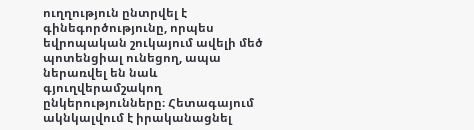ուղղություն ընտրվել է գինեգործությունը, որպես եվրոպական շուկայում ավելի մեծ պոտենցիալ ունեցող, ապա ներառվել են նաև գյուղվերամշակող ընկերությունները։ Հետագայում ակնկալվում է իրականացնել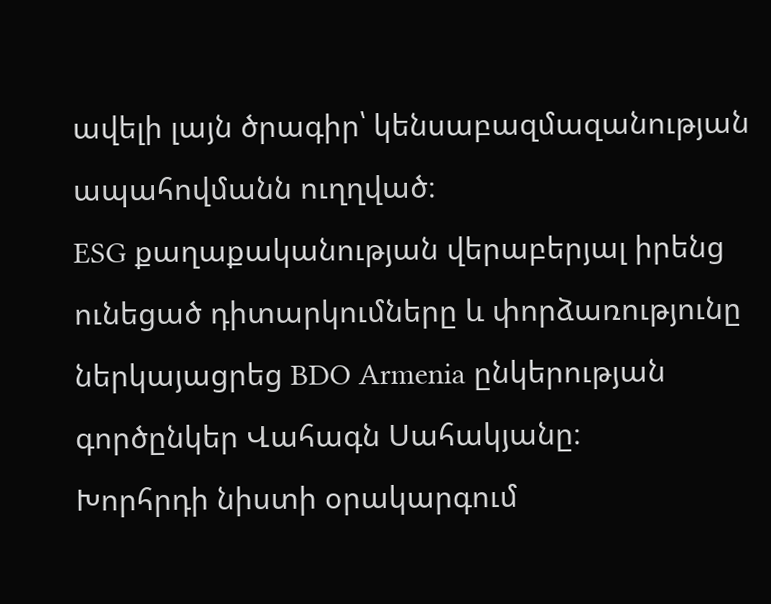ավելի լայն ծրագիր՝ կենսաբազմազանության ապահովմանն ուղղված։
ESG քաղաքականության վերաբերյալ իրենց ունեցած դիտարկումները և փորձառությունը ներկայացրեց BDO Armenia ընկերության գործընկեր Վահագն Սահակյանը։
Խորհրդի նիստի օրակարգում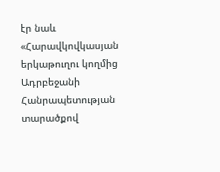էր նաև «Հարավկովկասյան երկաթուղու կողմից Ադրբեջանի Հանրապետության տարածքով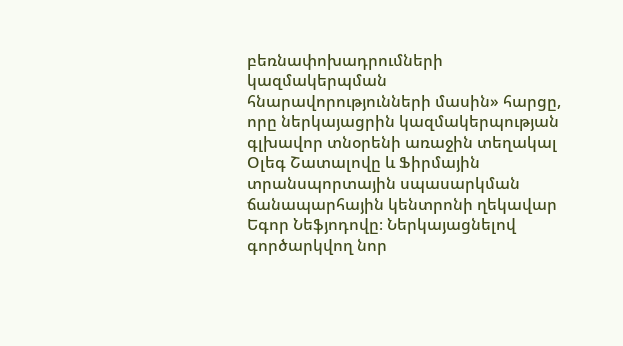բեռնափոխադրումների կազմակերպման հնարավորությունների մասին» հարցը, որը ներկայացրին կազմակերպության գլխավոր տնօրենի առաջին տեղակալ Օլեգ Շատալովը և Ֆիրմային տրանսպորտային սպասարկման ճանապարհային կենտրոնի ղեկավար Եգոր Նեֆյոդովը։ Ներկայացնելով գործարկվող նոր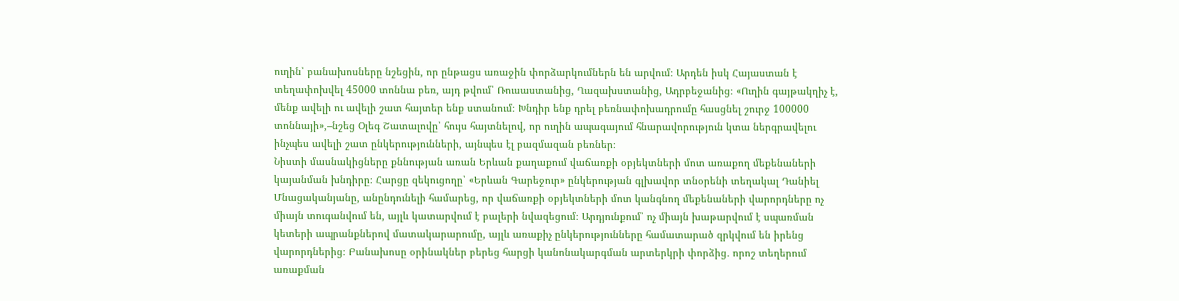ուղին՝ բանախոսները նշեցին, որ ընթացս առաջին փորձարկումներն են արվում։ Արդեն իսկ Հայաստան է տեղափոխվել 45000 տոննա բեռ, այդ թվում՝ Ռուսաստանից, Ղազախստանից, Ադրբեջանից։ «Ուղին գայթակղիչ է, մենք ավելի ու ավելի շատ հայտեր ենք ստանում։ Խնդիր ենք դրել բեռնափոխադրումը հասցնել շուրջ 100000 տոննայի»,–նշեց Օլեգ Շատալովը՝ հույս հայտնելով, որ ուղին ապագայում հնարավորություն կտա ներգրավելու ինչպես ավելի շատ ընկերությունների, այնպես էլ բազմազան բեռներ։
Նիստի մասնակիցները քննության առան Երևան քաղաքում վաճառքի օբյեկտների մոտ առաքող մեքենաների կայանման խնդիրը։ Հարցը զեկուցողը՝ «Երևան Գարեջուր» ընկերության գլխավոր տնօրենի տեղակալ Դանիել Մնացականյանը, անընդունելի համարեց, որ վաճառքի օբյեկտների մոտ կանգնող մեքենաների վարորդները ոչ միայն տուգանվում են, այլև կատարվում է բալերի նվազեցում։ Արդյունքում՝ ոչ միայն խաթարվում է սպառման կետերի ապրանքներով մատակարարումը, այլև առաքիչ ընկերությունները համատարած զրկվում են իրենց վարորդներից։ Բանախոսը օրինակներ բերեց հարցի կանոնակարգման արտերկրի փորձից․ որոշ տեղերում առաքման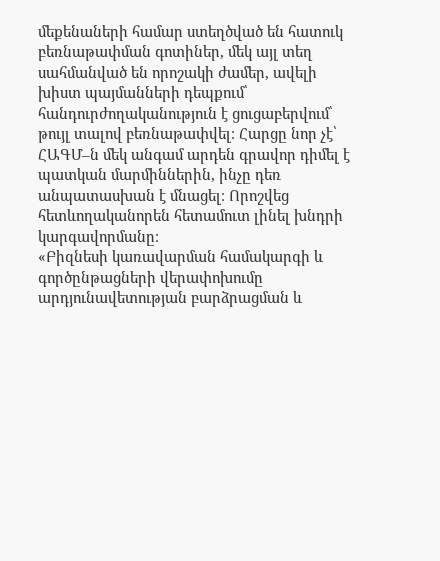մեքենաների համար ստեղծված են հատուկ բեռնաթափման գոտիներ, մեկ այլ տեղ սահմանված են որոշակի ժամեր, ավելի խիստ պայմանների դեպքում՝ հանդուրժողականություն է ցուցաբերվում՝ թույլ տալով բեռնաթափվել։ Հարցը նոր չէ՝ ՀԱԳՄ–ն մեկ անգամ արդեն գրավոր դիմել է պատկան մարմիններին, ինչը դեռ անպատասխան է մնացել։ Որոշվեց հետևողականորեն հետամուտ լինել խնդրի կարգավորմանը։
«Բիզնեսի կառավարման համակարգի և գործընթացների վերափոխումը արդյունավետության բարձրացման և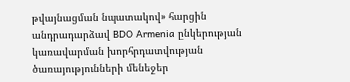թվայնացման նպատակով» հարցին անդրադարձավ BDO Armenia ընկերության կառավարման խորհրդատվության ծառայությունների մենեջեր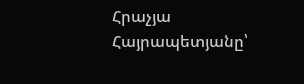Հրաչյա Հայրապետյանը՝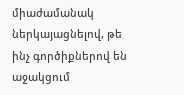միաժամանակ ներկայացնելով, թե ինչ գործիքներով են աջակցում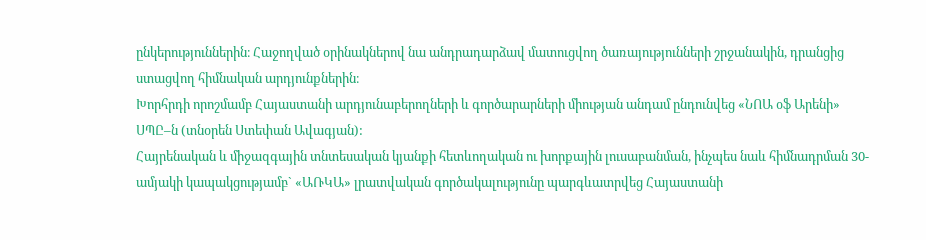ընկերություններին։ Հաջողված օրինակներով նա անդրադարձավ մատուցվող ծառայությունների շրջանակին, դրանցից ստացվող հիմնական արդյունքներին։
Խորհրդի որոշմամբ Հայաստանի արդյունաբերողների և գործարարների միության անդամ ընդունվեց «ՆՈԱ օֆ Արենի» ՍՊԸ–ն (տնօրեն Ստեփան Ավագյան):
Հայրենական և միջազգային տնտեսական կյանքի հետևողական ու խորքային լուսաբանման, ինչպես նաև հիմնադրման 30-ամյակի կապակցությամբ` «ԱՌԿԱ» լրատվական գործակալությունը պարգևատրվեց Հայաստանի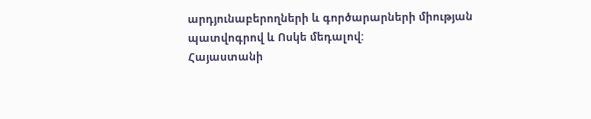արդյունաբերողների և գործարարների միության պատվոգրով և Ոսկե մեդալով:
Հայաստանի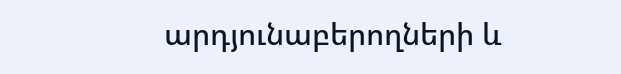արդյունաբերողների և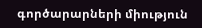գործարարների միություն